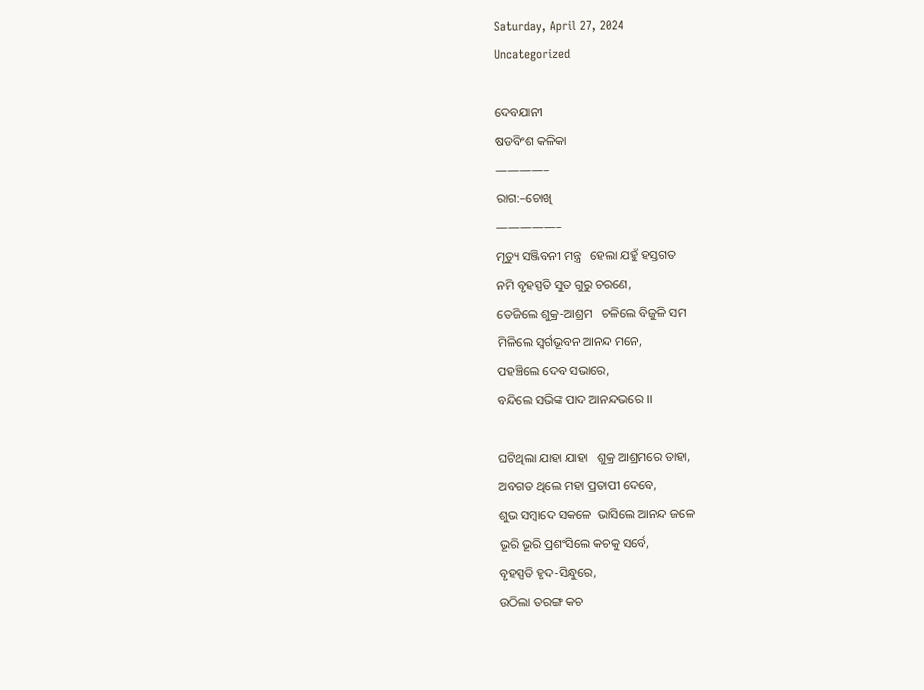Saturday, April 27, 2024
Uncategorized

ଦେବଯାନୀ
ଷଡବିଂଶ କଳିକା
————–
ରାଗ:–ଚୋଖି
—————–
ମୃତ୍ୟୁ ସଞ୍ଜିବନୀ ମନ୍ତ୍ର   ହେଲା ଯହୁଁ ହସ୍ତଗତ
ନମି ବୃହସ୍ପତି ସୁତ ଗୁରୁ ଚରଣେ,
ତେଜିଲେ ଶୁକ୍ର-ଆଶ୍ରମ   ଚଳିଲେ ବିଜୁଳି ସମ
ମିଳିଲେ ସ୍ୱର୍ଗଭୂବନ ଆନନ୍ଦ ମନେ,
ପହଞ୍ଚିଲେ ଦେବ ସଭାରେ,
ବନ୍ଦିଲେ ସଭିଙ୍କ ପାଦ ଆନନ୍ଦଭରେ ।।

ଘଟିଥିଲା ଯାହା ଯାହା   ଶୁକ୍ର ଆଶ୍ରମରେ ତାହା,
ଅବଗତ ଥିଲେ ମହା ପ୍ରତାପୀ ଦେବେ,
ଶୁଭ ସମ୍ବାଦେ ସକଳେ  ଭାସିଲେ ଆନନ୍ଦ ଜଳେ
ଭୂରି ଭୂରି ପ୍ରଶଂସିଲେ କଚକୁ ସର୍ବେ,
ବୃହସ୍ପତି ହୃଦ-ସିନ୍ଧୁରେ,
ଉଠିଲା ତରଙ୍ଗ କଚ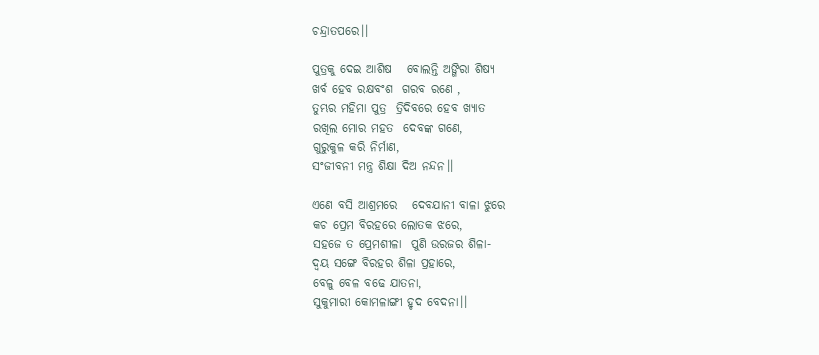ଚନ୍ଦ୍ରାତପରେ।।

ପୁତ୍ରକୁ ଦେଇ ଆଶିଷ   ବୋଲନ୍ତି ଅଙ୍ଗିରା ଶିଷ୍ୟ
ଖର୍ବ ହେବ ରକ୍ଷବଂଶ  ଗରବ ରଣେ ,
ତୁମ୍ଭର ମହିମା ପୁତ୍ର  ତ୍ରିଦିବରେ ହେବ ଖ୍ୟାତ
ରଖିଲ ମୋର ମହତ  ଦେବଙ୍କ ଗଣେ,
ଗୁରୁକୁଳ କରି ନିର୍ମାଣ,
ସଂଜୀବନୀ ମନ୍ତ୍ର ଶିକ୍ଷା ଦିଅ ନନ୍ଦନ।।

ଏଣେ ବସି ଆଶ୍ରମରେ   ଦେବଯାନୀ ବାଳା ଝୁରେ
କଚ ପ୍ରେମ ବିରହରେ ଲୋତକ ଝରେ,
ସହଜେ ତ ପ୍ରେମଶୀଳା  ପୁଣି ଉରଜର ଶିଳା-
ଦ୍ୱୟ ସଙ୍ଗେ ବିରହର ଶିଳା ପ୍ରହାରେ,
ବେଳୁ ବେଳ ବଢେ ଯାତନା,
ସୁକୁମାରୀ କୋମଳାଙ୍ଗୀ ହୃଦ ବେଦନା।।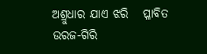ଅଶ୍ରୁଧାର ଯାଏ ଝରି   ପ୍ଳାବିତ ଉରଜ-ଗିରି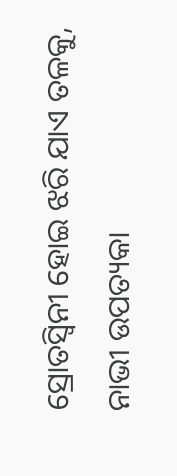ସ୍ରୋତସ୍ୱିନୀ ହୋଇ ଝରି ଯାଏ ତଳକୁ,
ନାଭୀ ଉପତ୍ୟକା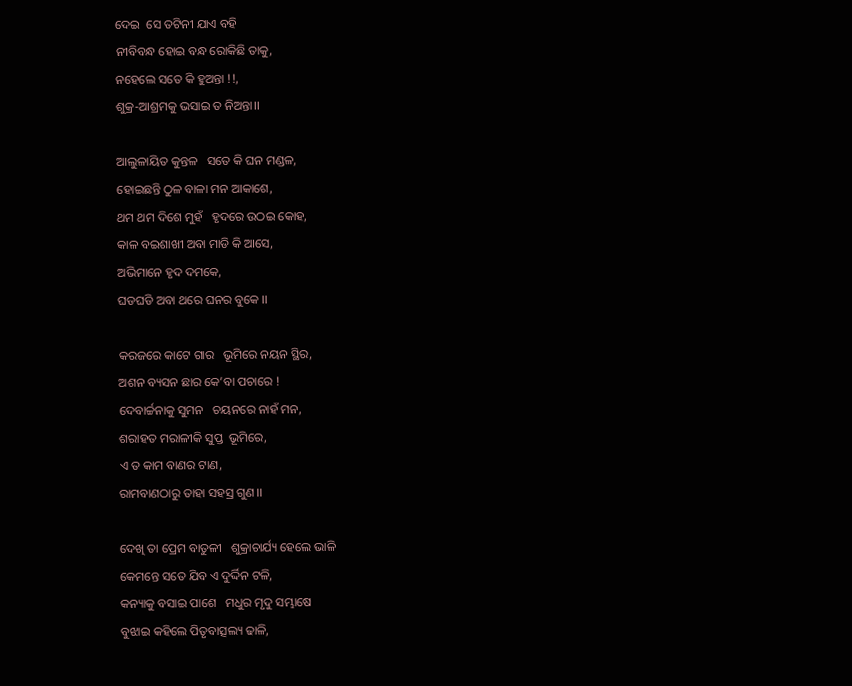ଦେଇ  ସେ ତଟିନୀ ଯାଏ ବହି
ନୀବିବନ୍ଧ ହୋଇ ବନ୍ଧ ରୋକିଛି ତାକୁ,
ନହେଲେ ସତେ କି ହୁଅନ୍ତା !!,
ଶୁକ୍ର-ଆଶ୍ରମକୁ ଭସାଇ ତ ନିଅନ୍ତା।।

ଆଲୁଳାୟିତ କୁନ୍ତଳ   ସତେ କି ଘନ ମଣ୍ଡଳ,
ହୋଇଛନ୍ତି ଠୁଳ ବାଳା ମନ ଆକାଶେ,
ଥମ ଥମ ଦିଶେ ମୁହଁ   ହୃଦରେ ଉଠଇ କୋହ,
କାଳ ବଇଶାଖୀ ଅବା ମାଡି କି ଆସେ,
ଅଭିମାନେ ହୃଦ ଦମକେ,
ଘଡଘଡି ଅବା ଥରେ ଘନର ବୁକେ ।।

କରଜରେ କାଟେ ଗାର   ଭୂମିରେ ନୟନ ସ୍ଥିର,
ଅଶନ ବ୍ୟସନ ଛାର କେ’ବା ପଚାରେ !
ଦେବାର୍ଚ୍ଚନାକୁ ସୁମନ   ଚୟନରେ ନାହଁ ମନ,
ଶରାହତ ମରାଳୀକି ସୁପ୍ତ  ଭୂମିରେ,
ଏ ତ କାମ ବାଣର ଟାଣ,
ରାମବାଣଠାରୁ ତାହା ସହସ୍ର ଗୁଣ।।

ଦେଖି ତା ପ୍ରେମ ବାତୁଳୀ   ଶୁକ୍ରାଚାର୍ଯ୍ୟ ହେଲେ ଭାଳି
କେମନ୍ତେ ସତେ ଯିବ ଏ ଦୁର୍ଦ୍ଦିନ ଟଳି,
କନ୍ୟାକୁ ବସାଇ ପାଶେ   ମଧୁର ମୃଦୁ ସମ୍ଭାଷେ
ବୁଝାଇ କହିଲେ ପିତୃବାତ୍ସଲ୍ୟ ଢାଳି,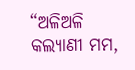“ଅଳିଅଳି କଲ୍ୟାଣୀ ମମ,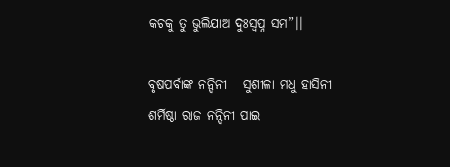କଚକୁ ତୁ ଭୁଲିଯାଅ ଦୁଃସ୍ୱପ୍ନ ସମ”।।

ବୃଷପର୍ବାଙ୍କ ନନ୍ଦିନୀ   ସୁଶୀଳା ମଧୁ ହାସିନୀ
ଶର୍ମିଷ୍ଠା ରାଜ ନନ୍ଦିନୀ ପାଇ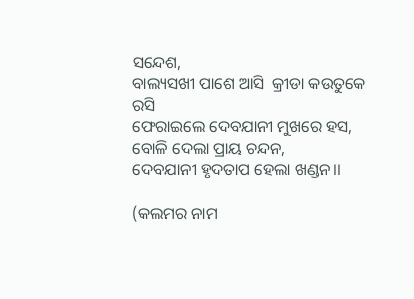ସନ୍ଦେଶ,
ବାଲ୍ୟସଖୀ ପାଶେ ଆସି  କ୍ରୀଡା କଉତୁକେ ରସି
ଫେରାଇଲେ ଦେବଯାନୀ ମୁଖରେ ହସ,
ବୋଳି ଦେଲା ପ୍ରାୟ ଚନ୍ଦନ,
ଦେବଯାନୀ ହୃଦତାପ ହେଲା ଖଣ୍ଡନ।।

(କଲମର ନାମ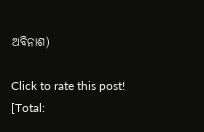ଅବିନାଶ)

Click to rate this post!
[Total: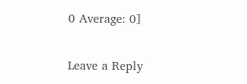0 Average: 0]

Leave a Reply